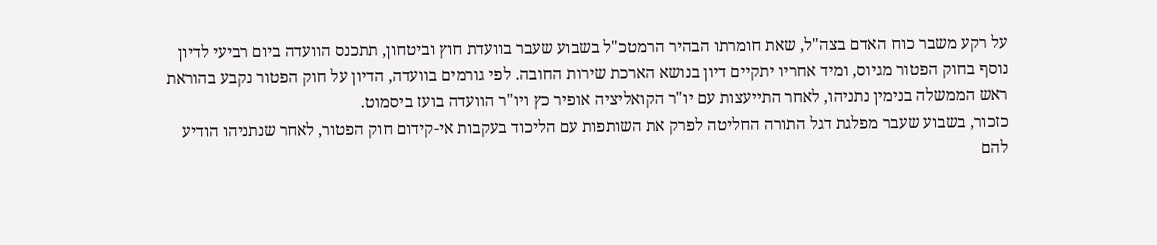על רקע משבר כוח האדם בצה"ל, שאת חומרתו הבהיר הרמטכ"ל בשבוע שעבר בוועדת חוץ וביטחון, תתכנס הוועדה ביום רביעי לדיון נוסף בחוק הפטור מגיוס, ומיד אחריו יתקיים דיון בנושא הארכת שירות החובה. לפי גורמים בוועדה, הדיון על חוק הפטור נקבע בהוראת ראש הממשלה בנימין נתניהו, לאחר התייעצות עם יו"ר הקואליציה אופיר כץ ויו"ר הוועדה בועז ביסמוט.
כזכור, בשבוע שעבר מפלגת דגל התורה החליטה לפרק את השותפות עם הליכוד בעקבות אי-קידום חוק הפטור, לאחר שנתניהו הודיע להם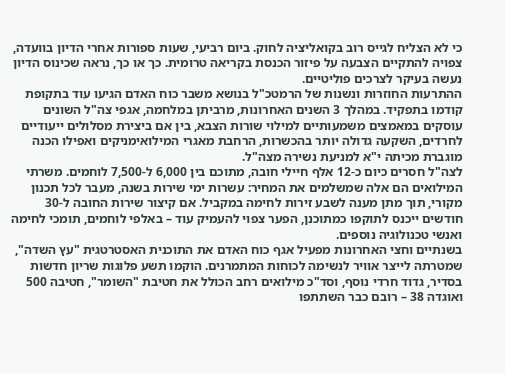כי לא הצליח לגייס רוב בקואליציה לחוק. ביום רביעי, שעות ספורות אחרי הדיון בוועדה, צפויה להתקיים הצבעה על פיזור הכנסת בקריאה טרומית. כך או כך, נראה שכינוס הדיון נעשה בעיקר לצרכים פוליטיים.
ההתרעות החוזרות ונשנות של הרמטכ"ל בנושא משבר כוח האדם הגיעו עוד בתקופת קודמו בתפקיד. במהלך 3 השנים האחרונות, מרביתן במלחמה, אגפי צה"ל השונים עוסקים במאמצים משמעותיים למילוי שורות הצבא, בין אם ביצירת מסלולים ייעודיים לחרדים, השקעה גדולה יותר בהכשרות, הרחבת מאגרי המילואימניקים ואפילו הכנה מוגברת מכיתה י"א למניעת נשירה מצה"ל.
לצה"ל חסרים כיום כ-12 אלף חיילי חובה, מתוכם בין 6,000 ל-7,500 לוחמים. משרתי המילואים הם אלה שמשלמים את המחיר: עשרות ימי שירות בשנה, מעבר לכל תכנון מקורי, תוך מתן מענה לשבע זירות לחימה במקביל. אם קיצור שירות החובה ל-30 חודשים ייכנס לתוקפו כמתוכנן, הפער צפוי להעמיק עוד – באלפי לוחמים, תומכי לחימה ואנשי טכנולוגיה נוספים.
בשנתיים וחצי האחרונות מפעיל אגף כוח האדם את התוכנית האסטרטגית "עץ השדה", שמטרתה לייצר אוויר לנשימה לכוחות המתמרנים. הוקמו תשע פלוגות שריון חדשות בסדיר, גדוד חרדי נוסף, וסד"כ מילואים רחב הכולל את חטיבת "השומר", חטיבה 500 ואוגדה 38 – רובם כבר השתתפו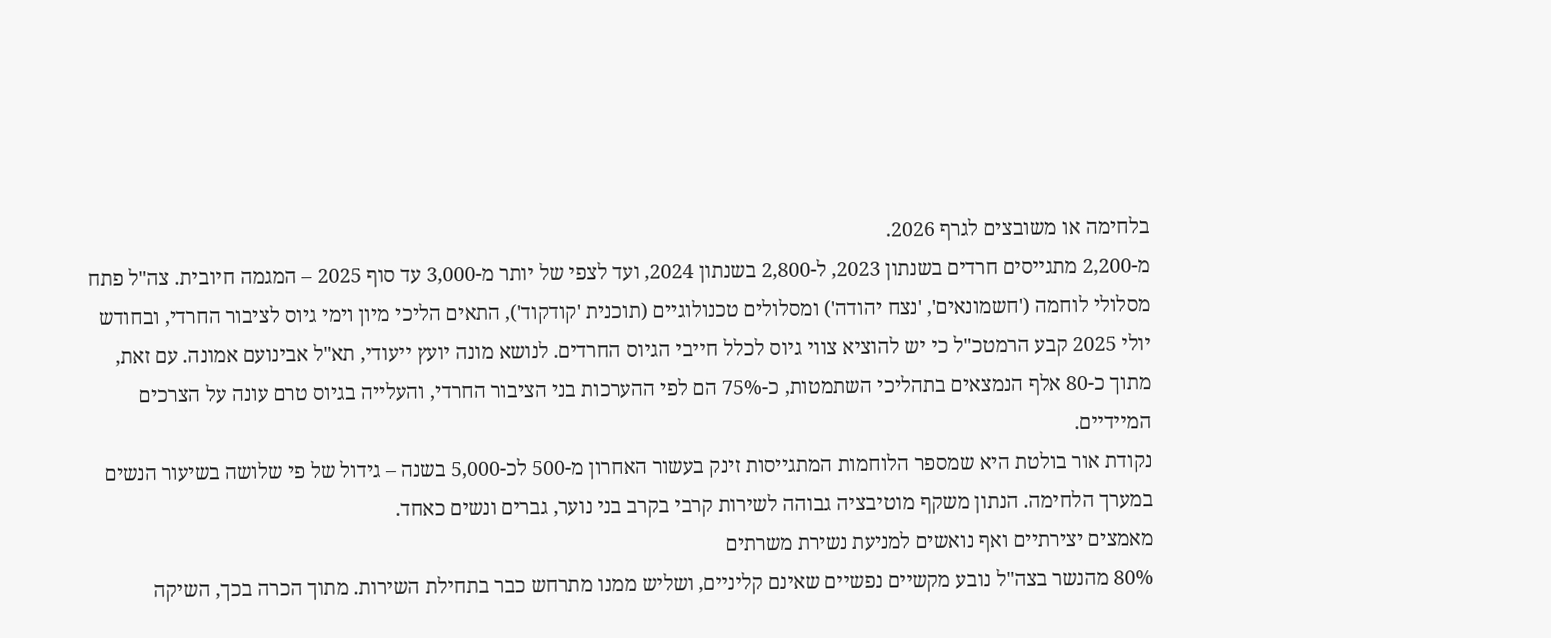בלחימה או משובצים לגרף 2026.
מ-2,200 מתגייסים חרדים בשנתון 2023, ל-2,800 בשנתון 2024, ועד לצפי של יותר מ-3,000 עד סוף 2025 – המגמה חיובית. צה"ל פתח מסלולי לוחמה ('חשמונאים', 'נצח יהודה') ומסלולים טכנולוגיים (תוכנית 'קודקוד'), התאים הליכי מיון וימי גיוס לציבור החרדי, ובחודש יולי 2025 קבע הרמטכ"ל כי יש להוציא צווי גיוס לכלל חייבי הגיוס החרדים. לנושא מונה יועץ ייעודי, תא"ל אבינועם אמונה. עם זאת, מתוך כ-80 אלף הנמצאים בתהליכי השתמטות, כ-75% הם לפי ההערכות בני הציבור החרדי, והעלייה בגיוס טרם עונה על הצרכים המיידיים.
נקודת אור בולטת היא שמספר הלוחמות המתגייסות זינק בעשור האחרון מ-500 לכ-5,000 בשנה – גידול של פי שלושה בשיעור הנשים במערך הלחימה. הנתון משקף מוטיבציה גבוהה לשירות קרבי בקרב בני נוער, גברים ונשים כאחד.
מאמצים יצירתיים ואף נואשים למניעת נשירת משרתים
80% מהנשר בצה"ל נובע מקשיים נפשיים שאינם קליניים, ושליש ממנו מתרחש כבר בתחילת השירות. מתוך הכרה בכך, השיקה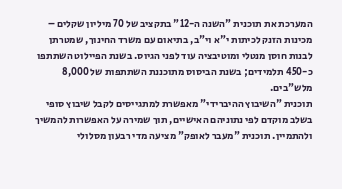המערכת את תוכנית "השנה ה-12" בתקציב של 70 מיליון שקלים – מכינות הזנק לכיתות י"א וי"ב, בתיאום עם משרד החינוך, שמטרתן לבנות חוסן מנטלי ומוטיבציה עוד לפני הגיוס. בשנת הפיילוט השתתפו כ-450 תלמידים; בשנת הביסוס מתוכננת השתתפות של 8,000 מלש"בים.
תוכנית "השיבוץ ההיברידי" מאפשרת למתגייסים לקבל שיבוץ סופי בשלב מוקדם לפי נתוניהם האישיים, תוך שמירה על האפשרות להמשיך ולהתמיין. תוכנית "מעבר לאופק" מציעה מדי רבעון מסלולי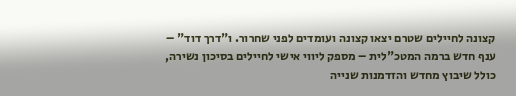קצונה לחיילים שטרם יצאו קצונה ועומדים לפני שחרור. ו"דרך דוד" – ענף חדש ברמה המטכ"לית – מספק ליווי אישי לחיילים בסיכון נשירה, כולל שיבוץ מחדש והזדמנות שנייה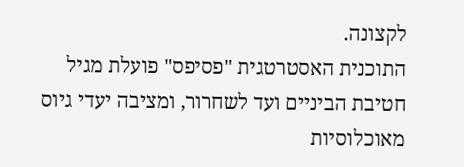לקצונה.
התוכנית האסטרטגית "פסיפס" פועלת מגיל חטיבת הביניים ועד לשחרור, ומציבה יעדי גיוס מאוכלוסיות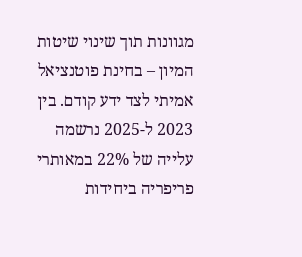מגוונות תוך שינוי שיטות המיון – בחינת פוטנציאל אמיתי לצד ידע קודם. בין 2023 ל-2025 נרשמה עלייה של 22% במאותרי פריפריה ביחידות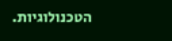הטכנולוגיות.